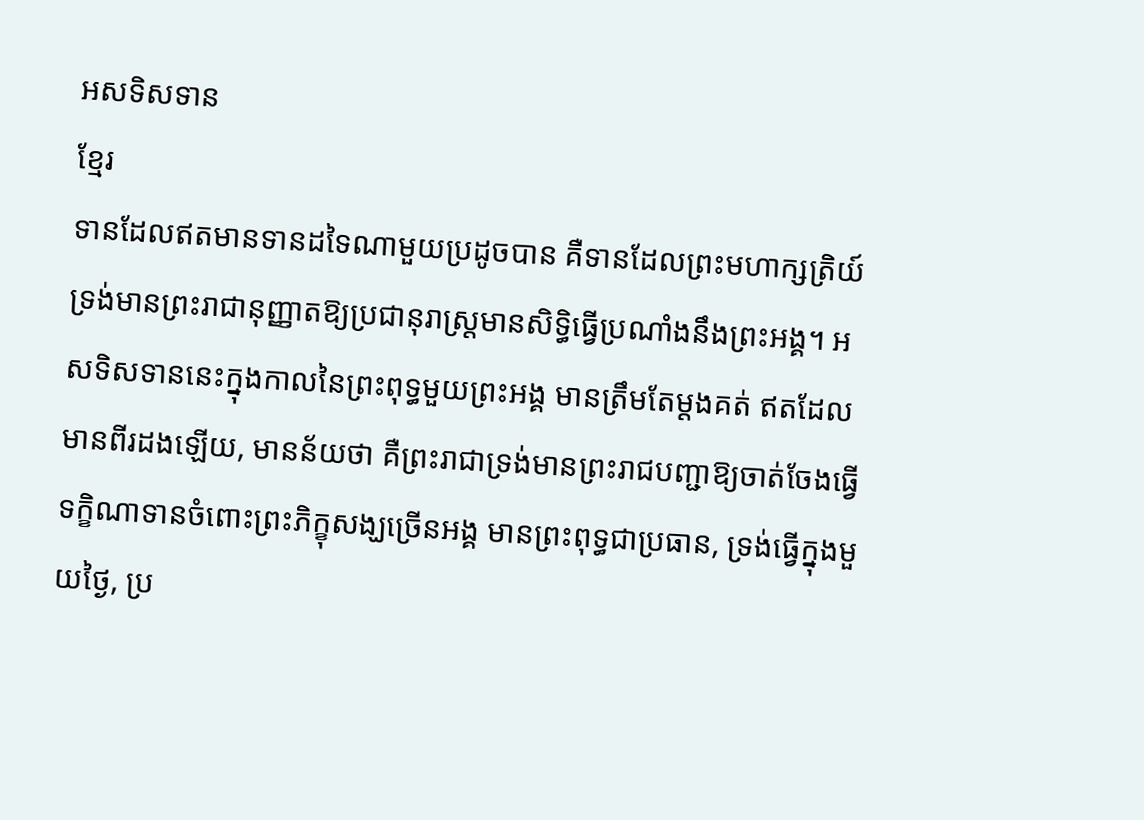អសទិសទាន
ខ្មែរ
ទានដែលឥតមានទានដទៃណាមួយប្រដូចបាន គឺទានដែលព្រះមហាក្សត្រិយ៍ទ្រង់មានព្រះរាជានុញ្ញាតឱ្យប្រជានុរាស្ត្រមានសិទ្ធិធ្វើប្រណាំងនឹងព្រះអង្គ។ អសទិសទាននេះក្នុងកាលនៃព្រះពុទ្ធមួយព្រះអង្គ មានត្រឹមតែម្ដងគត់ ឥតដែលមានពីរដងឡើយ, មានន័យថា គឺព្រះរាជាទ្រង់មានព្រះរាជបញ្ជាឱ្យចាត់ចែងធ្វើទក្ខិណាទានចំពោះព្រះភិក្ខុសង្ឃច្រើនអង្គ មានព្រះពុទ្ធជាប្រធាន, ទ្រង់ធ្វើក្នុងមួយថ្ងៃ, ប្រ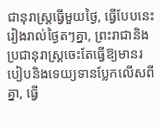ជានុរាស្ត្រធ្វើមួយថ្ងៃ, ធ្វើបែបនេះរៀងរាល់ថ្ងៃតៗគ្នា, ព្រះរាជានិងប្រជានុរាស្ត្រចេះតែធ្វើឱ្យមានរបៀបនិងទេយ្យទានប្លែកលើសពីគ្នា, ធ្វើ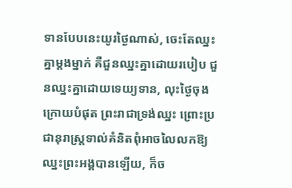ទានបែបនេះយូរថ្ងៃណាស់, ចេះតែឈ្នះគ្នាម្ដងម្នាក់ គឺជួនឈ្នះគ្នាដោយរបៀប ជួនឈ្នះគ្នាដោយទេយ្យទាន, លុះថ្ងៃចុងក្រោយបំផុត ព្រះរាជាទ្រង់ឈ្នះ ព្រោះប្រជានុរាស្ត្រទាល់គំនិតពុំអាចលៃលកឱ្យឈ្នះព្រះអង្គបានឡើយ, ក៏ច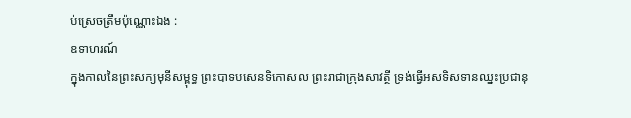ប់ស្រេចត្រឹមប៉ុណ្ណោះឯង :
ឧទាហរណ៍
ក្នុងកាលនៃព្រះសក្យមុនីសម្ពុទ្ធ ព្រះបាទបសេនទិកោសល ព្រះរាជាក្រុងសាវត្ថី ទ្រង់ធ្វើអសទិសទានឈ្នះប្រជានុ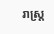រាស្ត្រ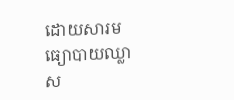ដោយសារមធ្យោបាយឈ្លាស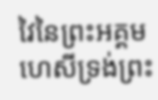វៃនៃព្រះអគ្គមហេសីទ្រង់ព្រះ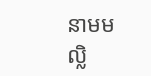នាមមល្លិ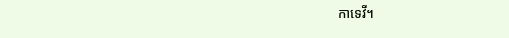កាទេវី។